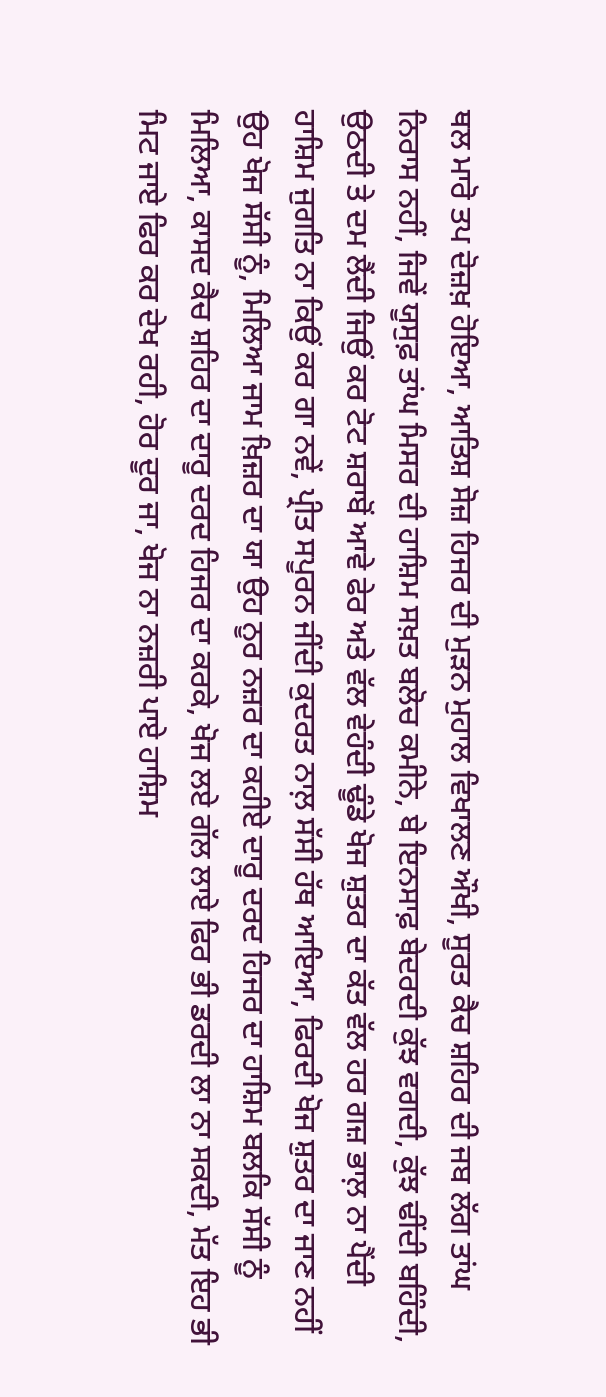ਥਲ ਮਾਰੋ ਤਪ ਦੋਜ਼ਖ਼ ਹੋਇਆ, ਆਤਿਸ਼ ਸੋਜ਼ ਹਿਜਰ ਦੀ ਮੁੜਨ ਮੁਹਾਲ ਵਿਖਾਲਣ ਔਖੀ, ਸੂਰਤ ਕੈਚ ਸ਼ਹਿਰ ਦੀ ਜਬ ਲੱਗ ਤਾਂਘ ਨਿਰਾਸ ਨਹੀਂ, ਜਿਵੇਂ ਯੂਸੁਫ਼ ਤਾਂਘ ਮਿਸਰ ਦੀ ਹਾਸ਼ਿਮ ਸਖ਼ਤ ਬਲੋਚ ਕਮੀਨੇ, ਬੇ ਇਨਸਾਫ਼ ਬੇਦਰਦੀ ਕੁੱਝ ਵਗਦੀ, ਕੁੱਝ ਢੀਂਦੀ ਬਹਿੰਦੀ, ਉਠਦੀ ਤੇ ਦਮ ਲੈਂਦੀ ਜਿਉਂ ਕਰ ਟੋਟ ਸ਼ਰਾਬੋਂ ਆਵੇ ਫੇਰ ਅਤੇ ਵੱਲ ਵੇਹੰਦੀ ਢੂੰਡੇ ਖੋਜ ਸ਼ੁਤਰ ਦਾ ਕੱਤ ਵੱਲ ਹਰ ਗਜ਼ ਭਾਲ਼ ਨਾ ਪੈਂਦੀ ਹਾਸ਼ਿਮ ਜੁਗਤਿ ਨਾ ਕਿਉਂ ਕਰ ਗਾ ਨਵੇਂ, ਪ੍ਰੀਤ ਸਪੂਰਨ ਜੀਂਦੀ ਕੁਦਰਤ ਨਾਲ਼ ਸੱਸੀ ਹੱਥ ਆਇਆ, ਫਿਰਦੀ ਖੋਜ ਸ਼ੁਤਰ ਦਾ ਜਾਣ ਨਹੀਂ ਉਹ ਖੋਜ ਸੱਸੀ ਨੂੰ, ਮਿਲਿਆ ਜਾਮ ਖ਼ਿਜ਼ਰ ਦਾ ਯਾ ਉਹ ਨੂਰ ਨਜ਼ਰ ਦਾ ਕਹੀਏ ਦਾਰੂ ਦਰਦ ਹਿਜਰ ਦਾ ਹਾਸ਼ਿਮ ਬਲਕਿ ਸੱਸੀ ਨੂੰ ਮਿਲਿਆ, ਕਾਸਦ ਕੈਚ ਸ਼ਹਿਰ ਦਾ ਦਾਰੂ ਦਰਦ ਹਿਜਰ ਦਾ ਕਰਕੇ, ਖੋਜ ਲਏ ਗੱਲ ਲਾਏ ਫਿਰ ਭੀ ਡਰਦੀ ਲਾ ਨਾ ਸਕਦੀ, ਮੱਤ ਇਹ ਭੀ ਮਿਟ ਜਾਏ ਫਿਰ ਕਰ ਦੇਖ ਰਹੀ, ਹੋਰ ਦੂਰ ਜਾ, ਖੋਜ ਨਾ ਨਜ਼ਰੀ ਪਾਏ ਹਾਸ਼ਿਮ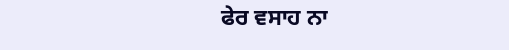ਫੇਰ ਵਸਾਹ ਨਾ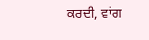ਕਰਦੀ, ਵਾਂਗ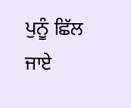ਪੁਨੂੰ ਛਿੱਲ ਜਾਏ